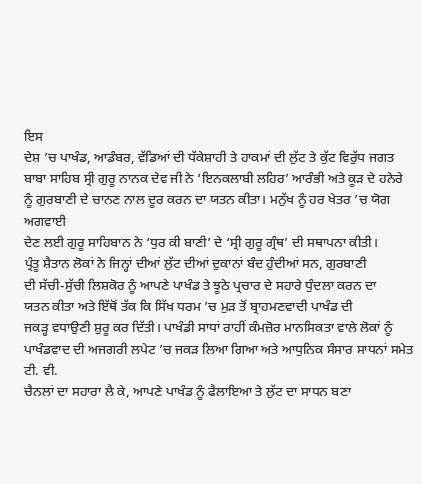ਇਸ
ਦੇਸ਼ ’ਚ ਪਾਖੰਡ, ਆਡੰਬਰ, ਵੱਡਿਆਂ ਦੀ ਧੱਕੇਸ਼ਾਹੀ ਤੇ ਹਾਕਮਾਂ ਦੀ ਲੁੱਟ ਤੇ ਕੁੱਟ ਵਿਰੁੱਧ ਜਗਤ
ਬਾਬਾ ਸਾਹਿਬ ਸ੍ਰੀ ਗੁਰੂ ਨਾਨਕ ਦੇਵ ਜੀ ਨੇ ‘ਇਨਕਲਾਬੀ ਲਹਿਰ’ ਆਰੰਭੀ ਅਤੇ ਕੂੜ ਦੇ ਹਨੇਰੇ
ਨੂੰ ਗੁਰਬਾਣੀ ਦੇ ਚਾਨਣ ਨਾਲ ਦੂਰ ਕਰਨ ਦਾ ਯਤਨ ਕੀਤਾ। ਮਨੁੱਖ ਨੂੰ ਹਰ ਖੇਤਰ ’ਚ ਯੋਗ ਅਗਵਾਈ
ਦੇਣ ਲਈ ਗੁਰੂ ਸਾਹਿਬਾਨ ਨੇ ‘ਧੁਰ ਕੀ ਬਾਣੀ’ ਦੇ ‘ਸ੍ਰੀ ਗੁਰੂ ਗ੍ਰੰਥ’ ਦੀ ਸਥਾਪਨਾ ਕੀਤੀ।
ਪ੍ਰੰਤੂ ਸ਼ੈਤਾਨ ਲੋਕਾਂ ਨੇ ਜਿਨ੍ਹਾਂ ਦੀਆਂ ਲੁੱਟ ਦੀਆਂ ਦੁਕਾਨਾਂ ਬੰਦ ਹੁੰਦੀਆਂ ਸਨ, ਗੁਰਬਾਣੀ
ਦੀ ਸੱਚੀ-ਸੁੱਚੀ ਲਿਸ਼ਕੋਰ ਨੂੰ ਆਪਣੇ ਪਾਖੰਡ ਤੇ ਝੂਠੇ ਪ੍ਰਚਾਰ ਦੇ ਸਹਾਰੇ ਧੁੰਦਲਾ ਕਰਨ ਦਾ
ਯਤਨ ਕੀਤਾ ਅਤੇ ਇੱਥੋਂ ਤੱਕ ਕਿ ਸਿੱਖ ਧਰਮ ’ਚ ਮੁੜ ਤੋਂ ਬ੍ਰਾਹਮਣਵਾਦੀ ਪਾਖੰਡ ਦੀ
ਜਕੜ੍ਹ ਵਧਾਉਣੀ ਸ਼ੁਰੂ ਕਰ ਦਿੱਤੀ। ਪਾਖੰਡੀ ਸਾਧਾਂ ਰਾਹੀਂ ਕੰਮਜ਼ੋਰ ਮਾਨਸਿਕਤਾ ਵਾਲੇ ਲੋਕਾਂ ਨੂੰ
ਪਾਖੰਡਵਾਦ ਦੀ ਅਜਗਰੀ ਲਪੇਟ ’ਚ ਜਕੜ ਲਿਆ ਗਿਆ ਅਤੇ ਆਧੁਨਿਕ ਸੰਸਾਰ ਸਾਧਨਾਂ ਸਮੇਤ ਟੀ. ਵੀ.
ਚੈਨਲਾਂ ਦਾ ਸਹਾਰਾ ਲੈ ਕੇ, ਆਪਣੇ ਪਾਖੰਡ ਨੂੰ ਫੈਲਾਇਆ ਤੇ ਲੁੱਟ ਦਾ ਸਾਧਨ ਬਣਾ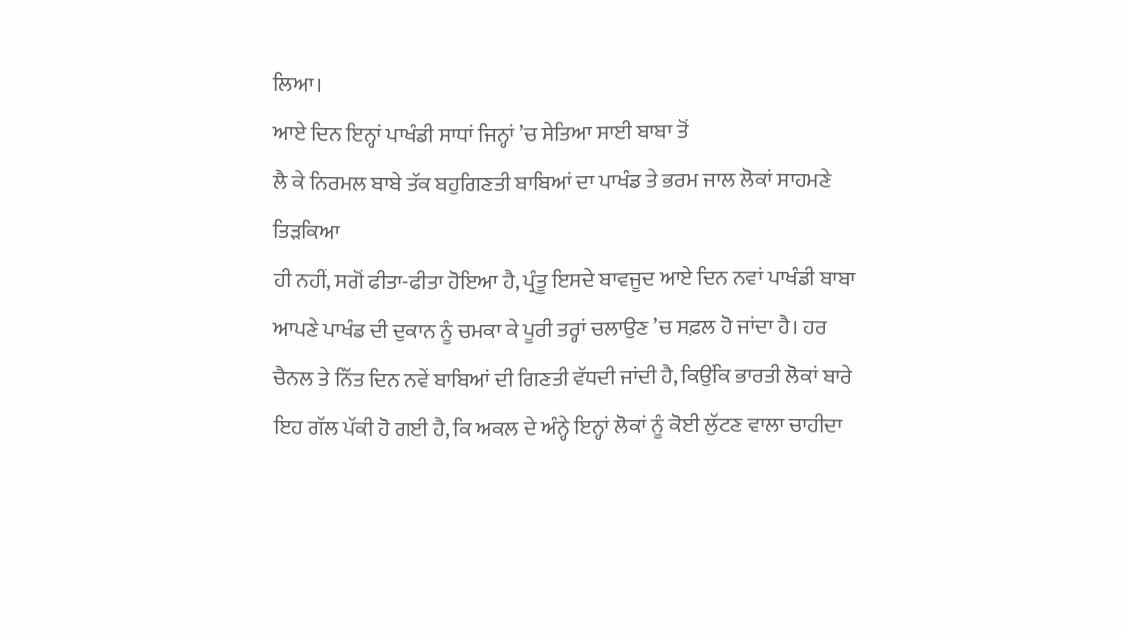ਲਿਆ।
ਆਏ ਦਿਨ ਇਨ੍ਹਾਂ ਪਾਖੰਡੀ ਸਾਧਾਂ ਜਿਨ੍ਹਾਂ ’ਚ ਸੇਤਿਆ ਸਾਈ ਬਾਬਾ ਤੋਂ
ਲੈ ਕੇ ਨਿਰਮਲ ਬਾਬੇ ਤੱਕ ਬਹੁਗਿਣਤੀ ਬਾਬਿਆਂ ਦਾ ਪਾਖੰਡ ਤੇ ਭਰਮ ਜਾਲ ਲੋਕਾਂ ਸਾਹਮਣੇ ਤਿੜਕਿਆ
ਹੀ ਨਹੀਂ, ਸਗੋਂ ਫੀਤਾ-ਫੀਤਾ ਹੋਇਆ ਹੈ, ਪ੍ਰੰਤੂ ਇਸਦੇ ਬਾਵਜੂਦ ਆਏ ਦਿਨ ਨਵਾਂ ਪਾਖੰਡੀ ਬਾਬਾ
ਆਪਣੇ ਪਾਖੰਡ ਦੀ ਦੁਕਾਨ ਨੂੰ ਚਮਕਾ ਕੇ ਪੂਰੀ ਤਰ੍ਹਾਂ ਚਲਾਉਣ ’ਚ ਸਫ਼ਲ ਹੋ ਜਾਂਦਾ ਹੈ। ਹਰ
ਚੈਨਲ ਤੇ ਨਿੱਤ ਦਿਨ ਨਵੇਂ ਬਾਬਿਆਂ ਦੀ ਗਿਣਤੀ ਵੱਧਦੀ ਜਾਂਦੀ ਹੈ, ਕਿਉਂਕਿ ਭਾਰਤੀ ਲੋਕਾਂ ਬਾਰੇ
ਇਹ ਗੱਲ ਪੱਕੀ ਹੋ ਗਈ ਹੈ, ਕਿ ਅਕਲ ਦੇ ਅੰਨ੍ਹੇ ਇਨ੍ਹਾਂ ਲੋਕਾਂ ਨੂੰ ਕੋਈ ਲੁੱਟਣ ਵਾਲਾ ਚਾਹੀਦਾ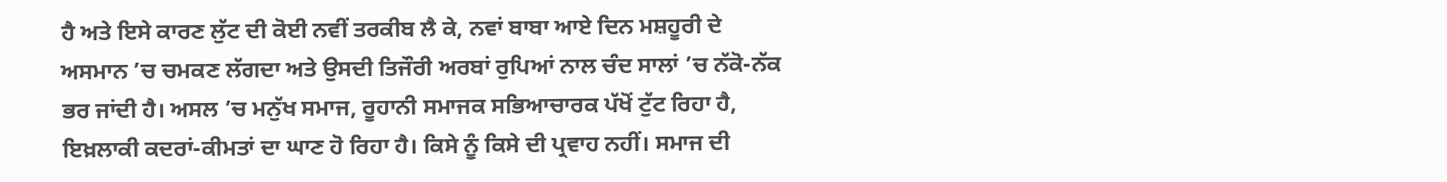ਹੈ ਅਤੇ ਇਸੇ ਕਾਰਣ ਲੁੱਟ ਦੀ ਕੋਈ ਨਵੀਂ ਤਰਕੀਬ ਲੈ ਕੇ, ਨਵਾਂ ਬਾਬਾ ਆਏ ਦਿਨ ਮਸ਼ਹੂਰੀ ਦੇ
ਅਸਮਾਨ ’ਚ ਚਮਕਣ ਲੱਗਦਾ ਅਤੇ ਉਸਦੀ ਤਿਜੌਰੀ ਅਰਬਾਂ ਰੁਪਿਆਂ ਨਾਲ ਚੰਦ ਸਾਲਾਂ ’ਚ ਨੱਕੋ-ਨੱਕ
ਭਰ ਜਾਂਦੀ ਹੈ। ਅਸਲ ’ਚ ਮਨੁੱਖ ਸਮਾਜ, ਰੂਹਾਨੀ ਸਮਾਜਕ ਸਭਿਆਚਾਰਕ ਪੱਖੋਂ ਟੁੱਟ ਰਿਹਾ ਹੈ,
ਇਖ਼ਲਾਕੀ ਕਦਰਾਂ-ਕੀਮਤਾਂ ਦਾ ਘਾਣ ਹੋ ਰਿਹਾ ਹੈ। ਕਿਸੇ ਨੂੰ ਕਿਸੇ ਦੀ ਪ੍ਰਵਾਹ ਨਹੀਂ। ਸਮਾਜ ਦੀ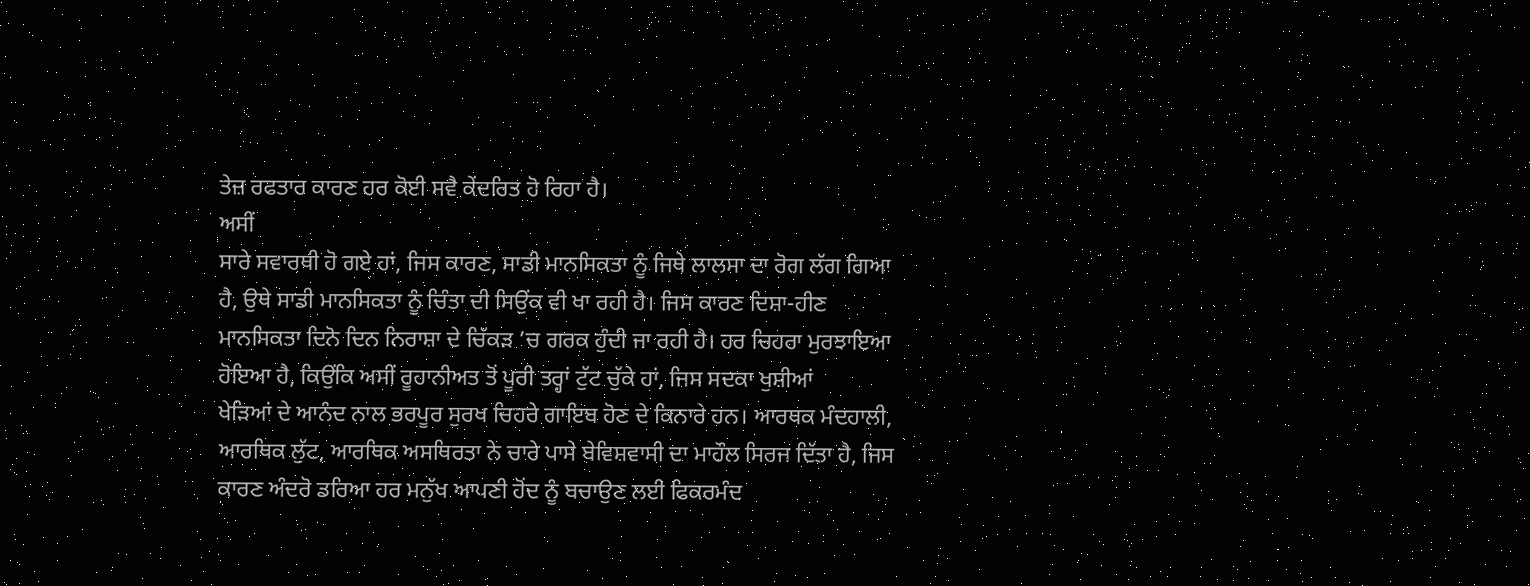ਤੇਜ਼ ਰਫਤਾਰ ਕਾਰਣ ਹਰ ਕੋਈ ਸਵੈ ਕੇਂਦਰਿਤ ਹੋ ਰਿਹਾ ਹੈ।
ਅਸੀਂ
ਸਾਰੇ ਸਵਾਰਥੀ ਹੋ ਗਏ ਹਾਂ, ਜਿਸ ਕਾਰਣ, ਸਾਡੀ ਮਾਨਸਿਕਤਾ ਨੂੰ ਜਿਥੇ ਲਾਲਸਾ ਦਾ ਰੋਗ ਲੱਗ ਗਿਆ
ਹੈ, ਉਥੇ ਸਾਡੀ ਮਾਨਸਿਕਤਾ ਨੂੰ ਚਿੰਤਾ ਦੀ ਸਿਉਂਕ ਵੀ ਖਾ ਰਹੀ ਹੈ। ਜਿਸ ਕਾਰਣ ਦਿਸ਼ਾ-ਹੀਣ
ਮਾਨਸਿਕਤਾ ਦਿਨੋ ਦਿਨ ਨਿਰਾਸ਼ਾ ਦੇ ਚਿੱਕੜ ’ਚ ਗਰਕ ਹੁੰਦੀ ਜਾ ਰਹੀ ਹੈ। ਹਰ ਚਿਹਰਾ ਮੁਰਝਾਇਆ
ਹੋਇਆ ਹੈ, ਕਿਉਂਕਿ ਅਸੀਂ ਰੂਹਾਨੀਅਤ ਤੋਂ ਪੂਰੀ ਤਰ੍ਹਾਂ ਟੁੱਟ ਚੁੱਕੇ ਹਾਂ, ਜਿਸ ਸਦਕਾ ਖੁਸ਼ੀਆਂ
ਖੇੜਿਆਂ ਦੇ ਆਨੰਦ ਨਾਲ ਭਰਪੂਰ ਸੁਰਖ ਚਿਹਰੇ ਗਾਇਬ ਹੋਣ ਦੇ ਕਿਨਾਰੇ ਹਨ। ਆਰਥਕ ਮੰਦਹਾਲੀ,
ਆਰਥਿਕ ਲੁੱਟ, ਆਰਥਿਕ ਅਸਥਿਰਤਾ ਨੇ ਚਾਰੇ ਪਾਸੇ ਬੇਵਿਸ਼ਵਾਸੀ ਦਾ ਮਾਹੌਲ ਸਿਰਜ ਦਿੱਤਾ ਹੈ, ਜਿਸ
ਕਾਰਣ ਅੰਦਰੋ ਡਰਿਆ ਹਰ ਮਨੁੱਖ ਆਪਣੀ ਹੋਂਦ ਨੂੰ ਬਚਾਉਣ ਲਈ ਫਿਕਰਮੰਦ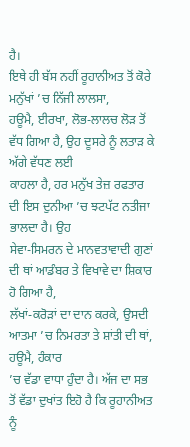ਹੈ।
ਇਥੇ ਹੀ ਬੱਸ ਨਹੀਂ ਰੂਹਾਨੀਅਤ ਤੋਂ ਕੋਰੇ ਮਨੁੱਖਾਂ ’ਚ ਨਿੱਜੀ ਲਾਲਸਾ,
ਹਊਮੈ, ਈਰਖਾ, ਲੋਭ-ਲਾਲਚ ਲੋੜ ਤੋਂ ਵੱਧ ਗਿਆ ਹੈ, ਉਹ ਦੂਸਰੇ ਨੂੰ ਲਤਾੜ ਕੇ ਅੱਗੇ ਵੱਧਣ ਲਈ
ਕਾਹਲਾ ਹੈ, ਹਰ ਮਨੁੱਖ ਤੇਜ਼ ਰਫਤਾਰ ਦੀ ਇਸ ਦੁਨੀਆ ’ਚ ਝਟਪੱਟ ਨਤੀਜਾ ਭਾਲਦਾ ਹੈ। ਉਹ
ਸੇਵਾ-ਸਿਮਰਨ ਦੇ ਮਾਨਵਤਾਵਾਦੀ ਗੁਣਾਂ ਦੀ ਥਾਂ ਆਡੰਬਰ ਤੇ ਵਿਖਾਵੇ ਦਾ ਸ਼ਿਕਾਰ ਹੋ ਗਿਆ ਹੈ,
ਲੱਖਾਂ-ਕਰੋੜਾਂ ਦਾ ਦਾਨ ਕਰਕੇ, ਉਸਦੀ ਆਤਮਾ ’ਚ ਨਿਮਰਤਾ ਤੇ ਸ਼ਾਂਤੀ ਦੀ ਥਾਂ, ਹਊਮੈ, ਹੰਕਾਰ
’ਚ ਵੱਡਾ ਵਾਧਾ ਹੁੰਦਾ ਹੈ। ਅੱਜ ਦਾ ਸਭ ਤੋਂ ਵੱਡਾ ਦੁਖਾਂਤ ਇਹੋ ਹੈ ਕਿ ਰੂਹਾਨੀਅਤ ਨੂੰ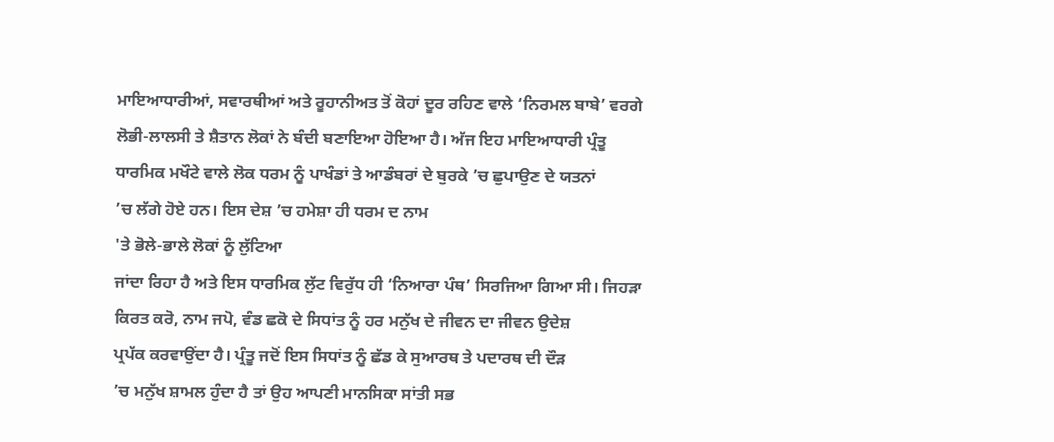ਮਾਇਆਧਾਰੀਆਂ, ਸਵਾਰਥੀਆਂ ਅਤੇ ਰੂਹਾਨੀਅਤ ਤੋਂ ਕੋਹਾਂ ਦੂਰ ਰਹਿਣ ਵਾਲੇ ‘ਨਿਰਮਲ ਬਾਬੇ’ ਵਰਗੇ
ਲੋਭੀ-ਲਾਲਸੀ ਤੇ ਸ਼ੈਤਾਨ ਲੋਕਾਂ ਨੇ ਬੰਦੀ ਬਣਾਇਆ ਹੋਇਆ ਹੈ। ਅੱਜ ਇਹ ਮਾਇਆਧਾਰੀ ਪ੍ਰੰਤੂ
ਧਾਰਮਿਕ ਮਖੌਟੇ ਵਾਲੇ ਲੋਕ ਧਰਮ ਨੂੰ ਪਾਖੰਡਾਂ ਤੇ ਆਡੰਬਰਾਂ ਦੇ ਬੁਰਕੇ ’ਚ ਛੁਪਾਉਣ ਦੇ ਯਤਨਾਂ
’ਚ ਲੱਗੇ ਹੋਏ ਹਨ। ਇਸ ਦੇਸ਼ ’ਚ ਹਮੇਸ਼ਾ ਹੀ ਧਰਮ ਦ ਨਾਮ
'ਤੇ ਭੋਲੇ-ਭਾਲੇ ਲੋਕਾਂ ਨੂੰ ਲੁੱਟਿਆ
ਜਾਂਦਾ ਰਿਹਾ ਹੈ ਅਤੇ ਇਸ ਧਾਰਮਿਕ ਲੁੱਟ ਵਿਰੁੱਧ ਹੀ ‘ਨਿਆਰਾ ਪੰਥ’ ਸਿਰਜਿਆ ਗਿਆ ਸੀ। ਜਿਹੜਾ
ਕਿਰਤ ਕਰੋ, ਨਾਮ ਜਪੋ, ਵੰਡ ਛਕੋ ਦੇ ਸਿਧਾਂਤ ਨੂੰ ਹਰ ਮਨੁੱਖ ਦੇ ਜੀਵਨ ਦਾ ਜੀਵਨ ਉਦੇਸ਼
ਪ੍ਰਪੱਕ ਕਰਵਾਉਂਦਾ ਹੈ। ਪ੍ਰੰਤੂ ਜਦੋਂ ਇਸ ਸਿਧਾਂਤ ਨੂੰ ਛੱਡ ਕੇ ਸੁਆਰਥ ਤੇ ਪਦਾਰਥ ਦੀ ਦੌੜ
’ਚ ਮਨੁੱਖ ਸ਼ਾਮਲ ਹੁੰਦਾ ਹੈ ਤਾਂ ਉਹ ਆਪਣੀ ਮਾਨਸਿਕਾ ਸਾਂਤੀ ਸਭ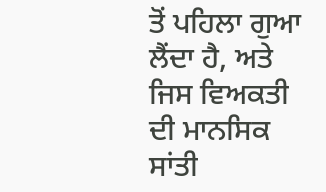ਤੋਂ ਪਹਿਲਾ ਗੁਆ ਲੈਂਦਾ ਹੈ, ਅਤੇ ਜਿਸ ਵਿਅਕਤੀ ਦੀ ਮਾਨਸਿਕ ਸਾਂਤੀ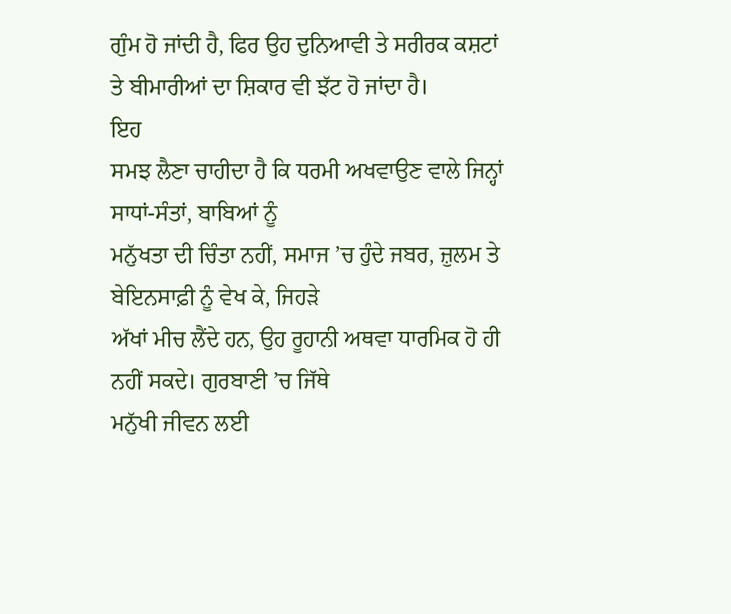ਗੁੰਮ ਹੋ ਜਾਂਦੀ ਹੈ, ਫਿਰ ਉਹ ਦੁਨਿਆਵੀ ਤੇ ਸਰੀਰਕ ਕਸ਼ਟਾਂ
ਤੇ ਬੀਮਾਰੀਆਂ ਦਾ ਸ਼ਿਕਾਰ ਵੀ ਝੱਟ ਹੋ ਜਾਂਦਾ ਹੈ।
ਇਹ
ਸਮਝ ਲੈਣਾ ਚਾਹੀਦਾ ਹੈ ਕਿ ਧਰਮੀ ਅਖਵਾਉਣ ਵਾਲੇ ਜਿਨ੍ਹਾਂ ਸਾਧਾਂ-ਸੰਤਾਂ, ਬਾਬਿਆਂ ਨੂੰ
ਮਨੁੱਖਤਾ ਦੀ ਚਿੰਤਾ ਨਹੀਂ, ਸਮਾਜ ’ਚ ਹੁੰਦੇ ਜਬਰ, ਜ਼ੁਲਮ ਤੇ ਬੇਇਨਸਾਫ਼ੀ ਨੂੰ ਵੇਖ ਕੇ, ਜਿਹੜੇ
ਅੱਖਾਂ ਮੀਚ ਲੈਂਦੇ ਹਨ, ਉਹ ਰੂਹਾਨੀ ਅਥਵਾ ਧਾਰਮਿਕ ਹੋ ਹੀ ਨਹੀਂ ਸਕਦੇ। ਗੁਰਬਾਣੀ ’ਚ ਜਿੱਥੇ
ਮਨੁੱਖੀ ਜੀਵਨ ਲਈ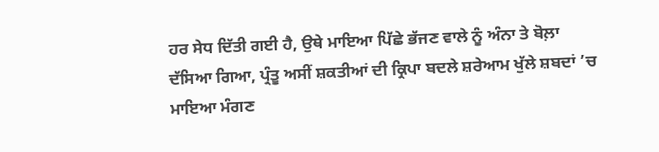ਹਰ ਸੇਧ ਦਿੱਤੀ ਗਈ ਹੈ, ਉਥੇ ਮਾਇਆ ਪਿੱਛੇ ਭੱਜਣ ਵਾਲੇ ਨੂੰ ਅੰਨਾ ਤੇ ਬੋਲ਼ਾ
ਦੱਸਿਆ ਗਿਆ, ਪ੍ਰੰਤੂ ਅਸੀਂ ਸ਼ਕਤੀਆਂ ਦੀ ਕ੍ਰਿਪਾ ਬਦਲੇ ਸ਼ਰੇਆਮ ਖੁੱਲੇ ਸ਼ਬਦਾਂ ’ਚ ਮਾਇਆ ਮੰਗਣ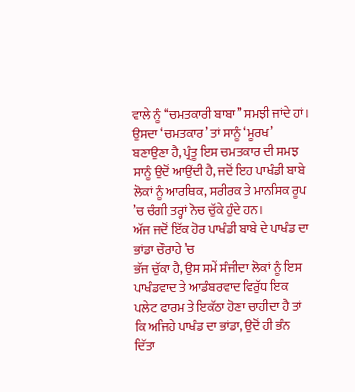ਵਾਲੇ ਨੂੰ ‘‘ਚਮਤਕਾਰੀ ਬਾਬਾ’’ ਸਮਝੀ ਜਾਂਦੇ ਹਾਂ। ਉਸਦਾ ‘ਚਮਤਕਾਰ’ ਤਾਂ ਸਾਨੂੰ ‘ਮੂਰਖ’
ਬਣਾਉਣਾ ਹੈ, ਪ੍ਰੰਤੂ ਇਸ ਚਮਤਕਾਰ ਦੀ ਸਮਝ ਸਾਨੂੰ ਉਦੋਂ ਆਉਂਦੀ ਹੈ, ਜਦੋਂ ਇਹ ਪਾਖੰਡੀ ਬਾਬੇ
ਲੋਕਾਂ ਨੂੰ ਆਰਥਿਕ, ਸਰੀਰਕ ਤੇ ਮਾਨਸਿਕ ਰੂਪ ’ਚ ਚੰਗੀ ਤਰ੍ਹਾਂ ਨੋਚ ਚੁੱਕੇ ਹੁੰਦੇ ਹਨ।
ਅੱਜ ਜਦੋਂ ਇੱਕ ਹੋਰ ਪਾਖੰਡੀ ਬਾਬੇ ਦੇ ਪਾਖੰਡ ਦਾ ਭਾਂਡਾ ਚੌਰਾਹੇ ’ਚ
ਭੱਜ ਚੁੱਕਾ ਹੈ, ਉਸ ਸਮੇਂ ਸੰਜੀਦਾ ਲੋਕਾਂ ਨੂੰ ਇਸ ਪਾਖੰਡਵਾਦ ਤੇ ਆਡੰਬਰਵਾਦ ਵਿਰੁੱਧ ਇਕ
ਪਲੇਟ ਫਾਰਮ ਤੇ ਇਕੱਠਾ ਹੋਣਾ ਚਾਹੀਦਾ ਹੈ ਤਾਂ ਕਿ ਅਜਿਹੇ ਪਾਖੰਡ ਦਾ ਭਾਂਡਾ, ਉਦੋਂ ਹੀ ਭੰਨ
ਦਿੱਤਾ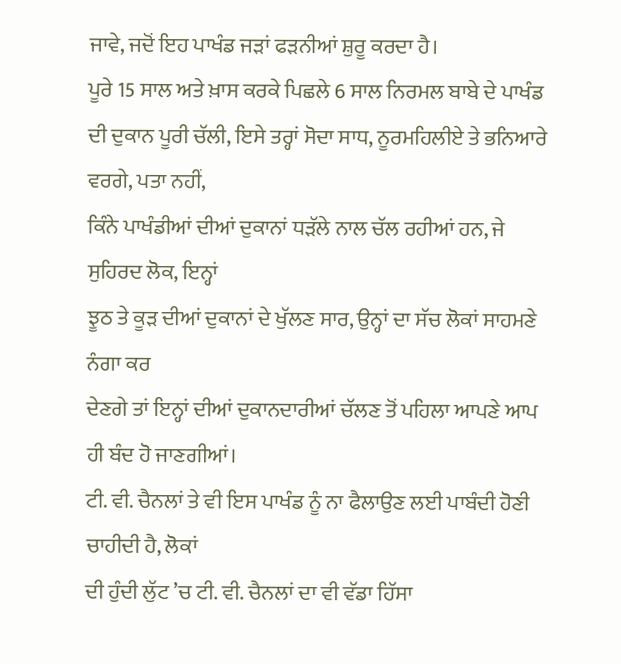ਜਾਵੇ, ਜਦੋਂ ਇਹ ਪਾਖੰਡ ਜੜਾਂ ਫੜਨੀਆਂ ਸ਼ੁਰੂ ਕਰਦਾ ਹੈ।
ਪੂਰੇ 15 ਸਾਲ ਅਤੇ ਖ਼ਾਸ ਕਰਕੇ ਪਿਛਲੇ 6 ਸਾਲ ਨਿਰਮਲ ਬਾਬੇ ਦੇ ਪਾਖੰਡ
ਦੀ ਦੁਕਾਨ ਪੂਰੀ ਚੱਲੀ, ਇਸੇ ਤਰ੍ਹਾਂ ਸੋਦਾ ਸਾਧ, ਨੂਰਮਹਿਲੀਏ ਤੇ ਭਨਿਆਰੇ ਵਰਗੇ, ਪਤਾ ਨਹੀਂ,
ਕਿੰਨੇ ਪਾਖੰਡੀਆਂ ਦੀਆਂ ਦੁਕਾਨਾਂ ਧੜੱਲੇ ਨਾਲ ਚੱਲ ਰਹੀਆਂ ਹਨ, ਜੇ ਸੁਹਿਰਦ ਲੋਕ, ਇਨ੍ਹਾਂ
ਝੂਠ ਤੇ ਕੂੜ ਦੀਆਂ ਦੁਕਾਨਾਂ ਦੇ ਖੁੱਲਣ ਸਾਰ, ਉਨ੍ਹਾਂ ਦਾ ਸੱਚ ਲੋਕਾਂ ਸਾਹਮਣੇ ਨੰਗਾ ਕਰ
ਦੇਣਗੇ ਤਾਂ ਇਨ੍ਹਾਂ ਦੀਆਂ ਦੁਕਾਨਦਾਰੀਆਂ ਚੱਲਣ ਤੋਂ ਪਹਿਲਾ ਆਪਣੇ ਆਪ ਹੀ ਬੰਦ ਹੋ ਜਾਣਗੀਆਂ।
ਟੀ. ਵੀ. ਚੈਨਲਾਂ ਤੇ ਵੀ ਇਸ ਪਾਖੰਡ ਨੂੰ ਨਾ ਫੈਲਾਉਣ ਲਈ ਪਾਬੰਦੀ ਹੋਣੀ ਚਾਹੀਦੀ ਹੈ, ਲੋਕਾਂ
ਦੀ ਹੁੰਦੀ ਲੁੱਟ ’ਚ ਟੀ. ਵੀ. ਚੈਨਲਾਂ ਦਾ ਵੀ ਵੱਡਾ ਹਿੱਸਾ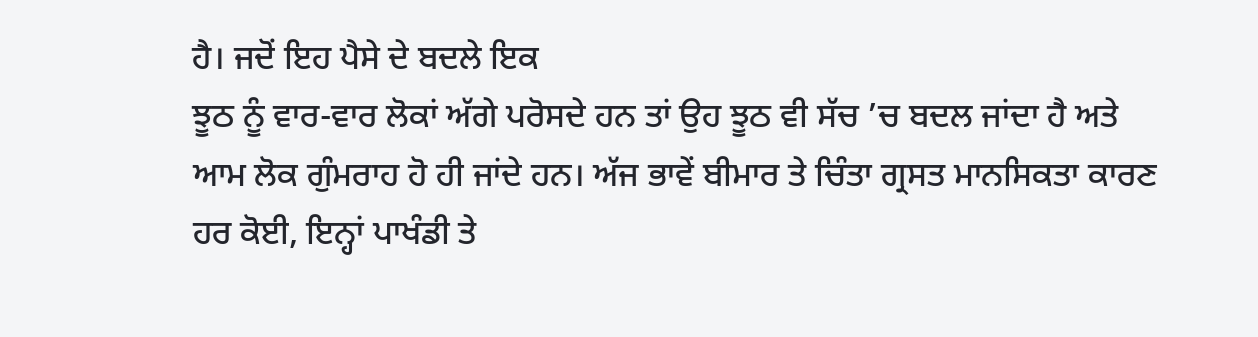ਹੈ। ਜਦੋਂ ਇਹ ਪੈਸੇ ਦੇ ਬਦਲੇ ਇਕ
ਝੂਠ ਨੂੰ ਵਾਰ-ਵਾਰ ਲੋਕਾਂ ਅੱਗੇ ਪਰੋਸਦੇ ਹਨ ਤਾਂ ਉਹ ਝੂਠ ਵੀ ਸੱਚ ’ਚ ਬਦਲ ਜਾਂਦਾ ਹੈ ਅਤੇ
ਆਮ ਲੋਕ ਗੁੰਮਰਾਹ ਹੋ ਹੀ ਜਾਂਦੇ ਹਨ। ਅੱਜ ਭਾਵੇਂ ਬੀਮਾਰ ਤੇ ਚਿੰਤਾ ਗ੍ਰਸਤ ਮਾਨਸਿਕਤਾ ਕਾਰਣ
ਹਰ ਕੋਈ, ਇਨ੍ਹਾਂ ਪਾਖੰਡੀ ਤੇ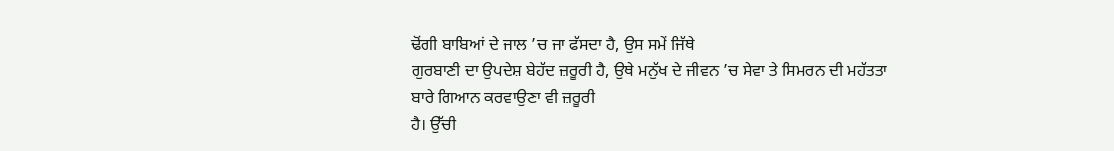ਢੋਂਗੀ ਬਾਬਿਆਂ ਦੇ ਜਾਲ ’ਚ ਜਾ ਫੱਸਦਾ ਹੈ, ਉਸ ਸਮੇਂ ਜਿੱਥੇ
ਗੁਰਬਾਣੀ ਦਾ ਉਪਦੇਸ਼ ਬੇਹੱਦ ਜ਼ਰੂਰੀ ਹੈ, ਉਥੇ ਮਨੁੱਖ ਦੇ ਜੀਵਨ ’ਚ ਸੇਵਾ ਤੇ ਸਿਮਰਨ ਦੀ ਮਹੱਤਤਾ
ਬਾਰੇ ਗਿਆਨ ਕਰਵਾਉਣਾ ਵੀ ਜ਼ਰੂਰੀ
ਹੈ। ਉੱਚੀ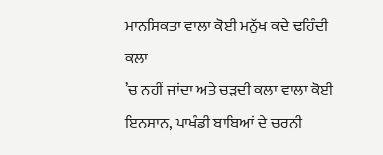ਮਾਨਸਿਕਤਾ ਵਾਲਾ ਕੋਈ ਮਨੁੱਖ ਕਦੇ ਢਹਿੰਦੀ ਕਲਾ
’ਚ ਨਹੀਂ ਜਾਂਦਾ ਅਤੇ ਚੜਦੀ ਕਲਾ ਵਾਲਾ ਕੋਈ ਇਨਸਾਨ, ਪਾਖੰਡੀ ਬਾਬਿਆਂ ਦੇ ਚਰਨੀ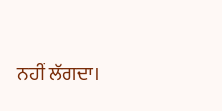ਨਹੀਂ ਲੱਗਦਾ।